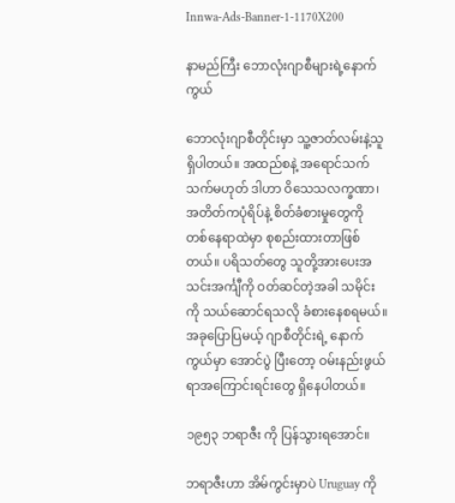Innwa-Ads-Banner-1-1170X200

နာမည်ကြီး ဘောလုံးဂျာစီများရဲ့နောက်ကွယ်

ဘောလုံးဂျာစီတိုင်းမှာ သူ့ဇာတ်လမ်းနဲ့သူရှိပါတယ်။ အထည်စနဲ့ အရောင်သက်သက်မဟုတ် ဒါဟာ ဝိသေသလက္ခဏာ၊ အတိတ်ကပုံရိပ်နဲ့ စိတ်ခံစားမှုတွေကို တစ်နေရာထဲမှာ စုစည်းထားတာဖြစ်တယ်။ ပရိသတ်တွေ သူတို့အားပေးအသင်းအင်္ကျီကို ဝတ်ဆင်တဲ့အခါ သမိုင်းကို သယ်ဆောင်ရသလို ခံစားနေစရမယ်။ အခုပြောပြမယ့် ဂျာစီတိုင်းရဲ့ နောက်ကွယ်မှာ အောင်ပွဲ ပြီးတော့ ဝမ်းနည်းဖွယ်ရာအကြောင်းရင်းတွေ ရှိနေပါတယ်။

၁၉၅၃ ဘရာဇီး ကို ပြန်သွားရအောင်။

ဘရာဇီးဟာ အိမ်ကွင်းမှာပဲ Uruguay ကို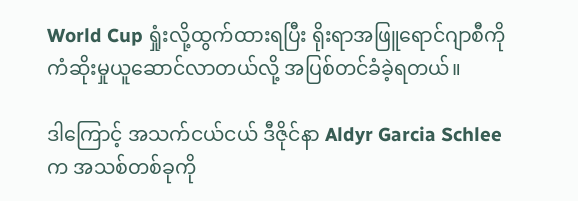World Cup ရှုံးလို့ထွက်ထားရပြီး ရိုးရာအဖြူရောင်ဂျာစီကို ကံဆိုးမှုယူဆောင်လာတယ်လို့ အပြစ်တင်ခံခဲ့ရတယ်။

ဒါကြောင့် အသက်ငယ်ငယ် ဒီဇိုင်နာ Aldyr Garcia Schlee က အသစ်တစ်ခုကို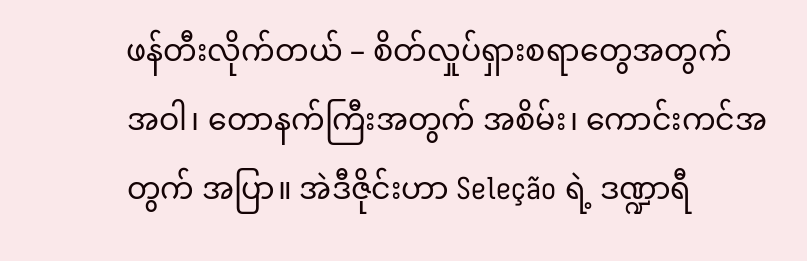ဖန်တီးလိုက်တယ် – စိတ်လှုပ်ရှားစရာတွေအတွက် အဝါ၊ တောနက်ကြီးအတွက် အစိမ်း၊ ကောင်းကင်အတွက် အပြာ။ အဲဒီဇိုင်းဟာ Seleção ရဲ့ ဒဏ္ဍာရီ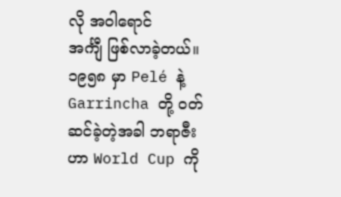လို အဝါရောင်
အင်္ကျီ ဖြစ်လာခဲ့တယ်။ ၁၉၅၈ မှာ Pelé နဲ့ Garrincha တို့ ဝတ်ဆင်ခဲ့တဲ့အခါ ဘရာဇီးဟာ World Cup ကို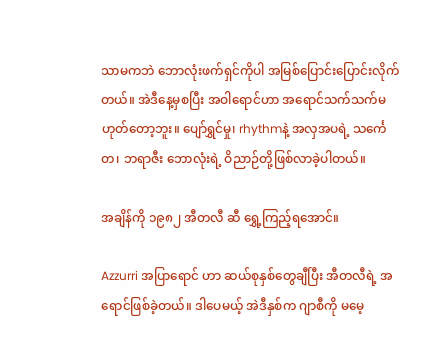သာမကဘဲ ဘောလုံးဖက်ရှင်ကိုပါ အမြစ်ပြောင်းပြောင်းလိုက်တယ်။ အဲဒီနေ့မှစပြီး အဝါရောင်ဟာ အရောင်သက်သက်မဟုတ်တော့ဘူး။ ပျော်ရွှင်မှု၊ rhythmနဲ့ အလှအပရဲ့ သင်္ကေတ၊ ဘရာဇီး ဘောလုံးရဲ့ ဝိညာဉ်တို့ဖြစ်လာခဲ့ပါတယ်။

အချိန်ကို ၁၉၈၂ အီတလီ ဆီ ရွှေ့ကြည့်ရအောင်။

Azzurri အပြာရောင် ဟာ ဆယ်စုနှစ်တွေချီပြီး အီတလီရဲ့ အရောင်ဖြစ်ခဲ့တယ်။ ဒါပေမယ့် အဲဒီနှစ်က ဂျာစီကို မမေ့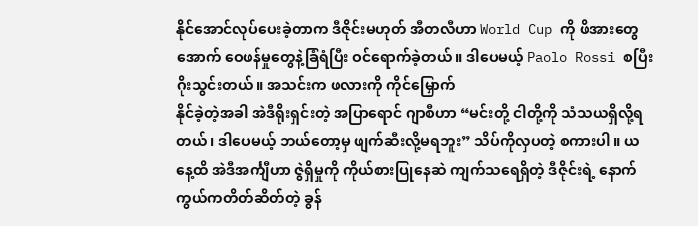နိုင်အောင်လုပ်ပေးခဲ့တာက ဒီဇိုင်းမဟုတ် အီတလီဟာ World Cup ကို ဖိအားတွေအောက် ဝေဖန်မှုတွေနဲ့ခြံရံပြီး ဝင်ရောက်ခဲ့တယ်။ ဒါပေမယ့် Paolo Rossi စပြီး ဂိုးသွင်းတယ်။ အသင်းက ဖလားကို ကိုင်မြှောက်
နိုင်ခဲ့တဲ့အခါ အဲဒီရိုးရှင်းတဲ့ အပြာရောင် ဂျာစီဟာ “မင်းတို့ ငါတို့ကို သံသယရှိလို့ရတယ်၊ ဒါပေမယ့် ဘယ်တော့မှ ဖျက်ဆီးလို့မရဘူး” သိပ်ကိုလှပတဲ့ စကားပါ။ ယနေ့ထိ အဲဒီအင်္ကျီဟာ ဇွဲရှိမှုကို ကိုယ်စားပြုနေဆဲ ကျက်သရေရှိတဲ့ ဒီဇိုင်းရဲ့ နောက်ကွယ်ကတိတ်ဆိတ်တဲ့ ခွန်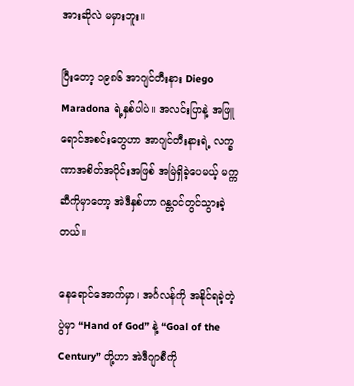အားဆိုလဲ မမှားဘူး။

ပြီးတော့ ၁၉၈၆ အာဂျင်တီးနား Diego Maradona ရဲ့နှစ်ပါပဲ။ အလင်းပြာနဲ့ အဖြူရောင်အစင်းတွေဟာ အာဂျင်တီးနားရဲ့ လက္ခဏာအစိတ်အပိုင်းအဖြစ် အမြဲရှိခဲ့ပေမယ့် မက္ကဆီကိုမှာတော့ အဲဒီနှစ်ဟာ ဂန္တဝင်တွင်သွားခဲ့တယ်။

နေရောင်အောက်မှာ၊ အင်္ဂလန်ကို အနိုင်ရခဲ့တဲ့ပွဲမှာ “Hand of God” နဲ့ “Goal of the Century” တို့ဟာ အဲဒီဂျာစီကို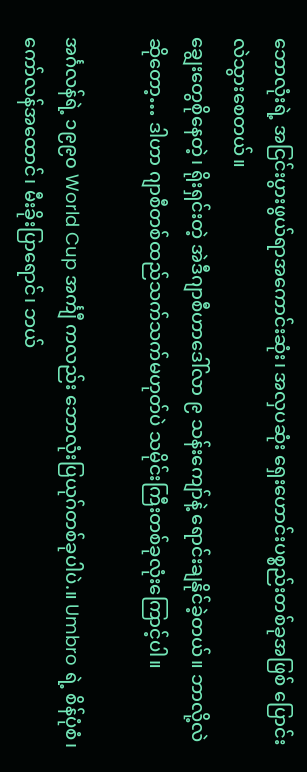ဘောလုံးရဲ့ အငြင်းပွားဖွယ်ရာအကောင်းဆုံး၊ အလှပဆုံး ရှေးဟောင်းပစ္စည်းတစ်ခုအဖြစ် ပြောင်းလဲသွားစေတယ်။
ချွေးတွေစိုနေတဲ့၊ ရိုးရှင်းတဲ့ အဲဒီဂျာစီဟာဒေါ်လာ ၉ သန်းကျော်နဲ့ ရောင်းချနိုင်ခဲ့တယ်။ ဘာလို့လဲဆိုတော့… ဒါဟာ ဂျာစီတစ်ထည်သက်သက်မဟုတ်ပဲ သမိုင်းကြီးတစ်ခုလုံးကြောင့်ပါ။

အင်္ဂလန်ရဲ့ ၁၉၉၀ World Cup အင်္ကျီ ကလည်း ဘောလုံးပြယုဂ်တစ်ခုပါပဲ.။ Umbro ရဲ့ စိန်ပုံစံ၊ ကော်လန်အထောင်၊ မီးခိုးပြာရောင်၊ ဘယ်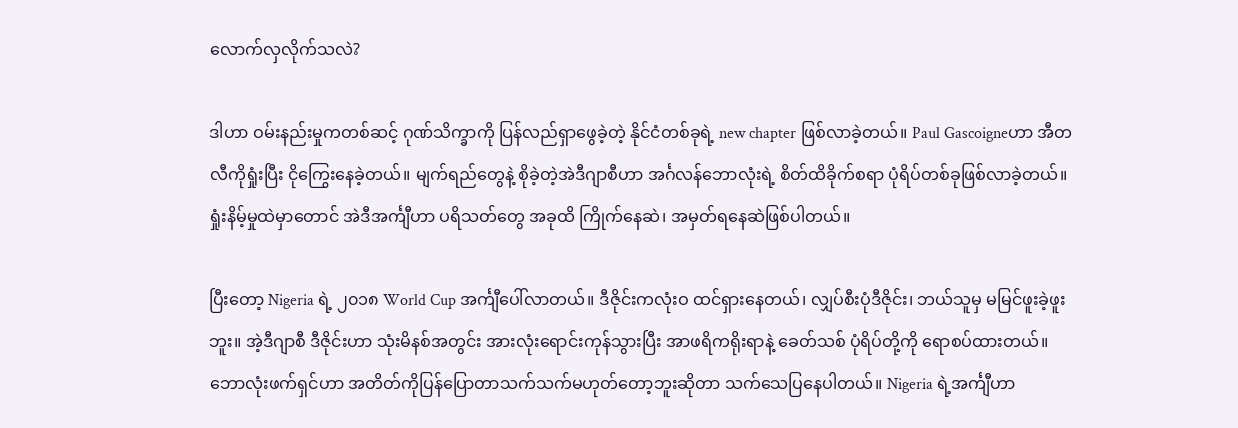လောက်လှလိုက်သလဲ?

ဒါဟာ ဝမ်းနည်းမှုကတစ်ဆင့် ဂုဏ်သိက္ခာကို ပြန်လည်ရှာဖွေခဲ့တဲ့ နိုင်ငံတစ်ခုရဲ့ new chapter ဖြစ်လာခဲ့တယ်။ Paul Gascoigneဟာ အီတလီကိုရှုံးပြီး ငိုကြွေးနေခဲ့တယ်။ မျက်ရည်တွေနဲ့ စိုခဲ့တဲ့အဲဒီဂျာစီဟာ အင်္ဂလန်ဘောလုံးရဲ့ စိတ်ထိခိုက်စရာ ပုံရိပ်တစ်ခုဖြစ်လာခဲ့တယ်။ ရှုံးနိမ့်မှုထဲမှာတောင် အဲဒီအင်္ကျီဟာ ပရိသတ်တွေ အခုထိ ကြိုက်နေဆဲ၊ အမှတ်ရနေဆဲဖြစ်ပါတယ်။

ပြီးတော့ Nigeria ရဲ့ ၂၀၁၈ World Cup အင်္ကျီပေါ်လာတယ်။ ဒီဇိုင်းကလုံးဝ ထင်ရှားနေတယ်၊ လျှပ်စီးပုံဒီဇိုင်း၊ ဘယ်သူမှ မမြင်ဖူးခဲ့ဖူးဘူး။ အဲ့ဒီဂျာစီ ဒီဇိုင်းဟာ သုံးမိနစ်အတွင်း အားလုံးရောင်းကုန်သွားပြီး အာဖရိကရိုးရာနဲ့ ခေတ်သစ် ပုံရိပ်တို့ကို ရောစပ်ထားတယ်။ ဘောလုံးဖက်ရှင်ဟာ အတိတ်ကိုပြန်ပြောတာသက်သက်မဟုတ်တော့ဘူးဆိုတာ သက်သေပြနေပါတယ်။ Nigeria ရဲ့အင်္ကျီဟာ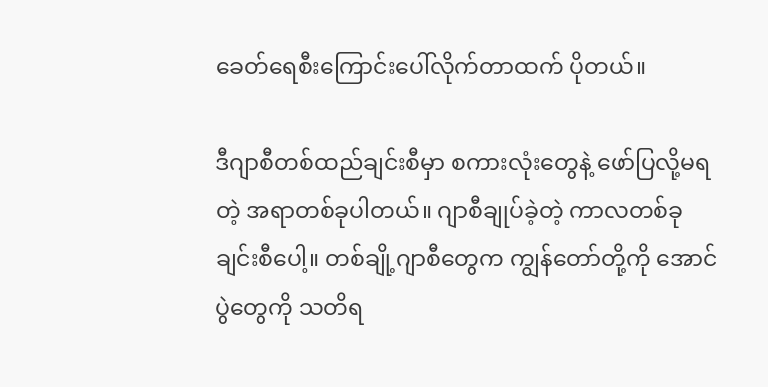ခေတ်ရေစီးကြောင်းပေါ်လိုက်တာထက် ပိုတယ်။

ဒီဂျာစီတစ်ထည်ချင်းစီမှာ စကားလုံးတွေနဲ့ ဖော်ပြလို့မရတဲ့ အရာတစ်ခုပါတယ်။ ဂျာစီချုပ်ခဲ့တဲ့ ကာလတစ်ခုချင်းစီပေါ့။ တစ်ချို့ဂျာစီတွေက ကျွန်တော်တို့ကို အောင်ပွဲတွေကို သတိရ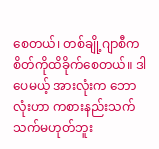စေတယ်၊ တစ်ချို့ဂျာစီက စိတ်ကိုထိခိုက်စေတယ်။ ဒါပေမယ့် အားလုံးက ဘောလုံးဟာ ကစားနည်းသက်သက်မဟုတ်ဘူး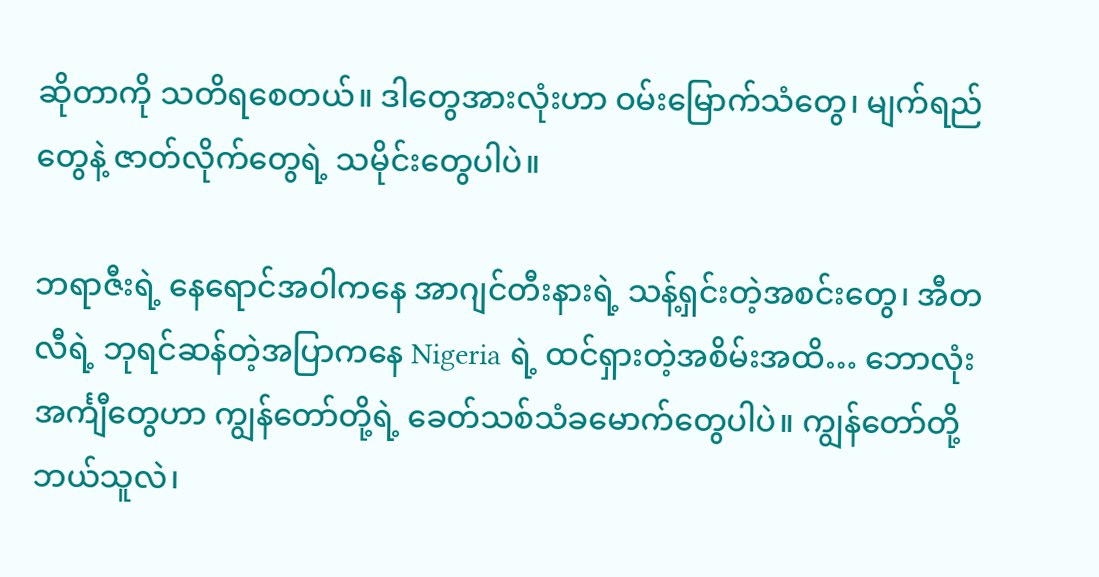ဆိုတာကို သတိရစေတယ်။ ဒါတွေအားလုံးဟာ ဝမ်းမြောက်သံတွေ၊ မျက်ရည်တွေနဲ့ ဇာတ်လိုက်တွေရဲ့ သမိုင်းတွေပါပဲ။

ဘရာဇီးရဲ့ နေရောင်အဝါကနေ အာဂျင်တီးနားရဲ့ သန့်ရှင်းတဲ့အစင်းတွေ၊ အီတလီရဲ့ ဘုရင်ဆန်တဲ့အပြာကနေ Nigeria ရဲ့ ထင်ရှားတဲ့အစိမ်းအထိ… ဘောလုံးအင်္ကျီတွေဟာ ကျွန်တော်တို့ရဲ့ ခေတ်သစ်သံခမောက်တွေပါပဲ။ ကျွန်တော်တို့ဘယ်သူလဲ၊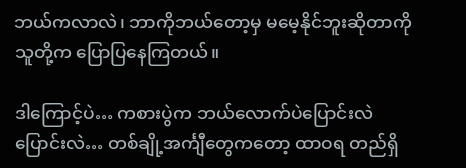ဘယ်ကလာလဲ၊ ဘာကိုဘယ်တော့မှ မမေ့နိုင်ဘူးဆိုတာကို သူတို့က ပြောပြနေကြတယ်။

ဒါကြောင့်ပဲ… ကစားပွဲက ဘယ်လောက်ပဲပြောင်းလဲပြောင်းလဲ… တစ်ချို့အင်္ကျီတွေကတော့ ထာဝရ တည်ရှိ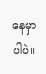နေမှာပါပဲ။